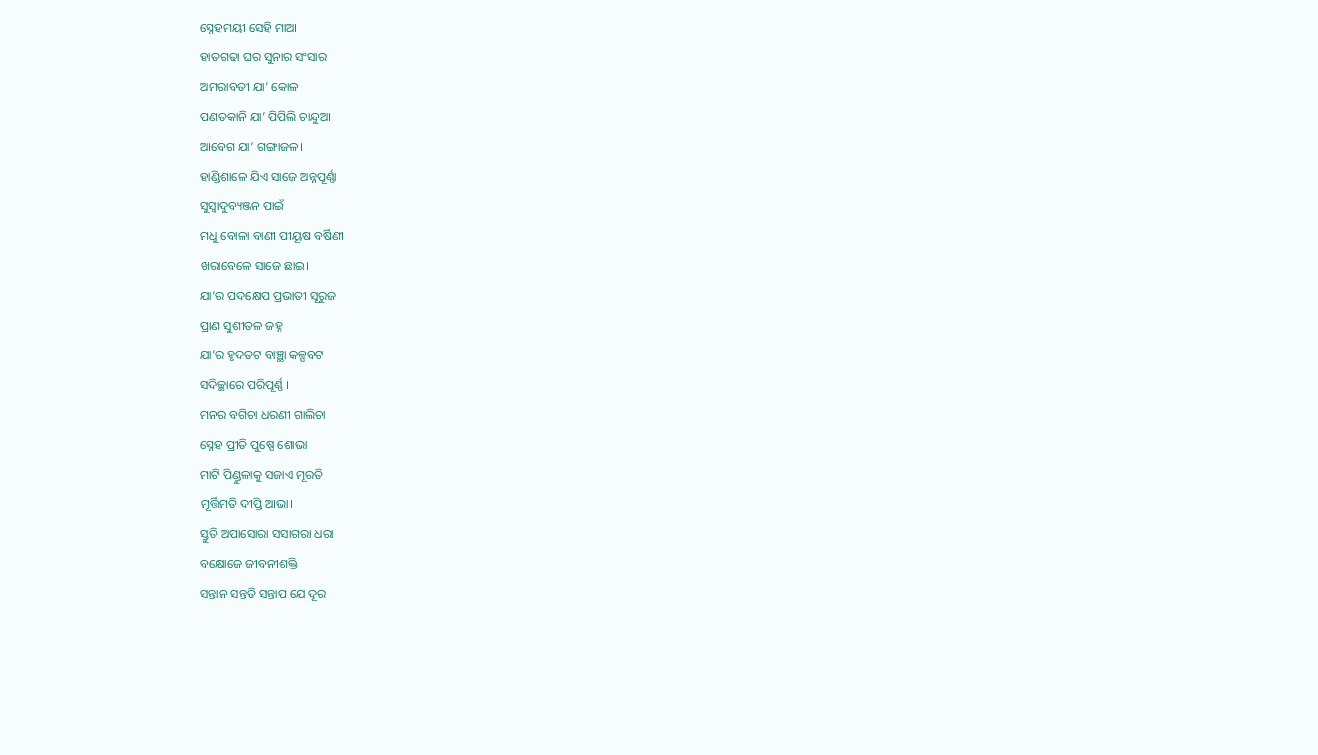ସ୍ନେହମୟୀ ସେହି ମାଆ
ହାତଗଢା ଘର ସୁନାର ସଂସାର
ଅମରାବତୀ ଯା’ କୋଳ
ପଣତକାନି ଯା’ ପିପିଲି ଚାନ୍ଦୁଆ
ଆବେଗ ଯା’ ଗଙ୍ଗାଜଳ।
ହାଣ୍ଡିଶାଳେ ଯିଏ ସାଜେ ଅନ୍ନପୂର୍ଣ୍ଣା
ସୁସ୍ୱାଦୁବ୍ୟଞ୍ଜନ ପାଇଁ
ମଧୁ ବୋଳା ବାଣୀ ପୀୟୂଷ ବର୍ଷିଣୀ
ଖରାବେଳେ ସାଜେ ଛାଇ।
ଯା’ର ପଦକ୍ଷେପ ପ୍ରଭାତୀ ସୂରୁଜ
ପ୍ରାଣ ସୁଶୀତଳ ଜହ୍ନ
ଯା’ର ହୃଦତଟ ବାଞ୍ଛା କଳ୍ପବଟ
ସଦିଚ୍ଛାରେ ପରିପୂର୍ଣ୍ଣ ।
ମନର ବଗିଚା ଧରଣୀ ଗାଲିଚା
ସ୍ନେହ ପ୍ରୀତି ପୁଷ୍ପେ ଶୋଭା
ମାଟି ପିଣ୍ଡୁଳାକୁ ସଜାଏ ମୂରତି
ମୂର୍ତ୍ତିମତି ଦୀପ୍ତି ଆଭା।
ସ୍ତୁତି ଅପାସୋରା ସସାଗରା ଧରା
ବକ୍ଷୋଜେ ଜୀବନୀଶକ୍ତି
ସନ୍ତାନ ସନ୍ତତି ସନ୍ତାପ ଯେ ଦୂର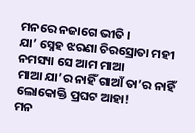ମନରେ ନଜାଗେ ଭୀତି ।
ଯା’ ସ୍ନେହ ଝରଣା ଚିରସ୍ରୋତା ମହୀ
ନମସ୍ୟା ସେ ଆମ ମାଆ
ମାଆ ଯା’ର ନାହିଁ ଗାଆଁ ତା’ର ନାହିଁ
ଲୋକୋକ୍ତି ପ୍ରଘଟ ଆହା!
ମନ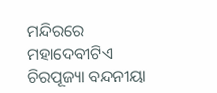ମନ୍ଦିରରେ ମହାଦେବୀଟିଏ
ଚିରପୂଜ୍ୟା ବନ୍ଦନୀୟା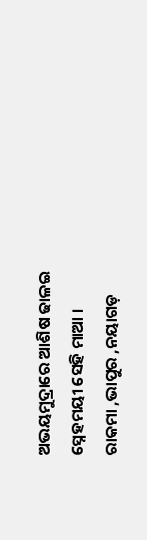ଅଭୟମୁଦ୍ରାରେ ଆଶିଷ ଢାଳଇ
ସ୍ନେହମୟୀ ସେହି ମାଆ ।
ରାକମା ,ଭାପୁର ,ନୟାଗଡ଼